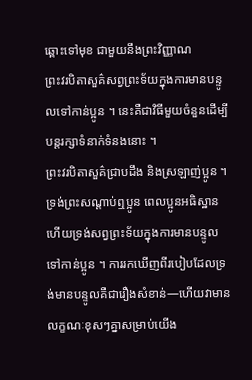ឆ្ពោះទៅមុខ ជាមួយនឹងព្រះវិញ្ញាណ
ព្រះវរបិតាសួគ៌សព្វព្រះទ័យក្នុងការមានបន្ទូលទៅកាន់ប្អូន ។ នេះគឺជាវិធីមួយចំនួនដើម្បីបន្តរក្សាទំនាក់ទំនងនោះ ។
ព្រះវរបិតាសួគ៌ជ្រាបដឹង និងស្រឡាញ់ប្អូន ។ ទ្រង់ព្រះសណ្តាប់ឮប្អូន ពេលប្អូនអធិស្ឋាន ហើយទ្រង់សព្វព្រះទ័យក្នុងការមានបន្ទូលទៅកាន់ប្អូន ។ ការរកឃើញពីរបៀបដែលទ្រង់មានបន្ទូលគឺជារឿងសំខាន់—ហើយវាមានលក្ខណៈខុសៗគ្នាសម្រាប់យើង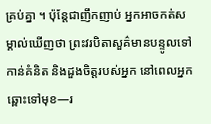គ្រប់គ្នា ។ ប៉ុន្តែជាញឹកញាប់ អ្នកអាចកត់សម្គាល់ឃើញថា ព្រះវរបិតាសួគ៌មានបន្ទូលទៅកាន់គំនិត និងដួងចិត្តរបស់អ្នក នៅពេលអ្នកឆ្ពោះទៅមុខ—រ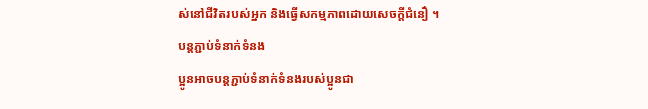ស់នៅជីវិតរបស់អ្នក និងធ្វើសកម្មភាពដោយសេចក្តីជំនឿ ។
បន្ដភ្ជាប់ទំនាក់ទំនង
ប្អូនអាចបន្តភ្ជាប់ទំនាក់ទំនងរបស់ប្អូនជា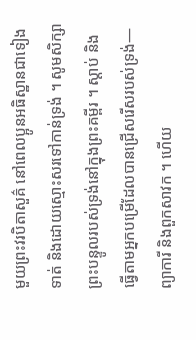មួយព្រះវរបិតាសួគ៌ នៅពេលប្អូនអធិស្ឋានជាទៀងទាត់ និងដោយស្មោះសរទៅកាន់ទ្រង់ ។ សូមសិក្សាព្រះបន្ទូលរបស់ទ្រង់នៅក្នុងព្រះគម្ពីរ ។ ស្តាប់ និងធ្វើតាមអ្នកបម្រើដែលបានជ្រើសរើសរបស់ទ្រង់—ព្យាការី និងពួកសាវក ។ ហើយ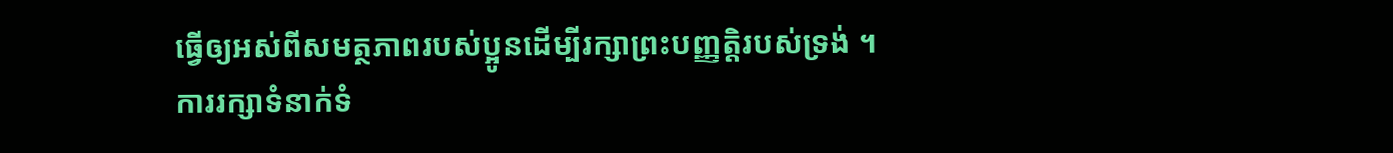ធ្វើឲ្យអស់ពីសមត្ថភាពរបស់ប្អូនដើម្បីរក្សាព្រះបញ្ញត្តិរបស់ទ្រង់ ។
ការរក្សាទំនាក់ទំ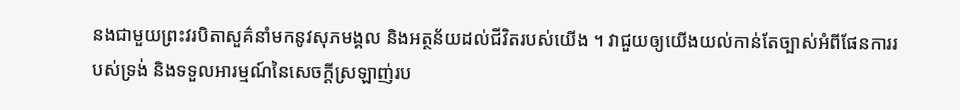នងជាមួយព្រះវរបិតាសួគ៌នាំមកនូវសុភមង្គល និងអត្ថន័យដល់ជីវិតរបស់យើង ។ វាជួយឲ្យយើងយល់កាន់តែច្បាស់អំពីផែនការរបស់ទ្រង់ និងទទួលអារម្មណ៍នៃសេចក្តីស្រឡាញ់រប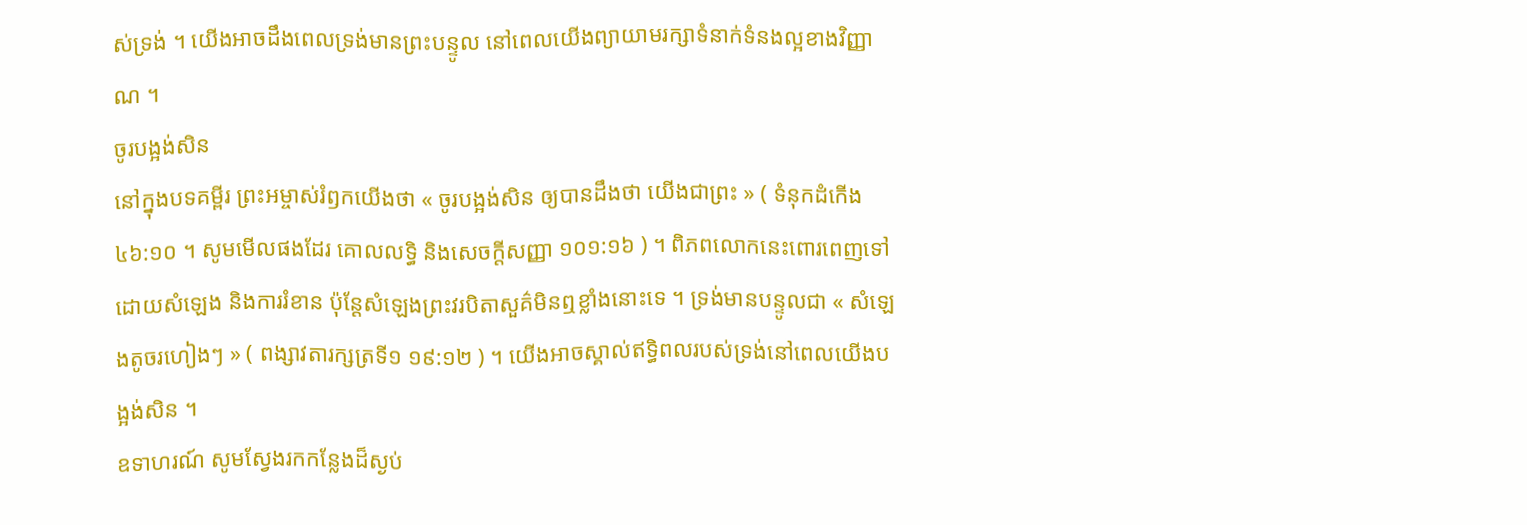ស់ទ្រង់ ។ យើងអាចដឹងពេលទ្រង់មានព្រះបន្ទូល នៅពេលយើងព្យាយាមរក្សាទំនាក់ទំនងល្អខាងវិញ្ញាណ ។
ចូរបង្អង់សិន
នៅក្នុងបទគម្ពីរ ព្រះអម្ចាស់រំឭកយើងថា « ចូរបង្អង់សិន ឲ្យបានដឹងថា យើងជាព្រះ » ( ទំនុកដំកើង ៤៦:១០ ។ សូមមើលផងដែរ គោលលទ្ធិ និងសេចក្តីសញ្ញា ១០១:១៦ ) ។ ពិភពលោកនេះពោរពេញទៅដោយសំឡេង និងការរំខាន ប៉ុន្តែសំឡេងព្រះវរបិតាសួគ៌មិនឮខ្លាំងនោះទេ ។ ទ្រង់មានបន្ទូលជា « សំឡេងតូចរហៀងៗ » ( ពង្សាវតារក្សត្រទី១ ១៩:១២ ) ។ យើងអាចស្គាល់ឥទ្ធិពលរបស់ទ្រង់នៅពេលយើងបង្អង់សិន ។
ឧទាហរណ៍ សូមស្វែងរកកន្លែងដ៏ស្ងប់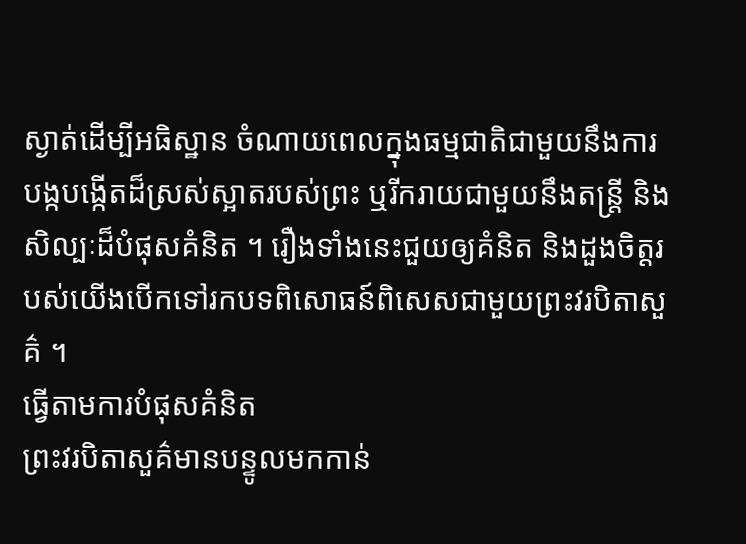ស្ងាត់ដើម្បីអធិស្ឋាន ចំណាយពេលក្នុងធម្មជាតិជាមួយនឹងការបង្កបង្កើតដ៏ស្រស់ស្អាតរបស់ព្រះ ឬរីករាយជាមួយនឹងតន្ត្រី និងសិល្បៈដ៏បំផុសគំនិត ។ រឿងទាំងនេះជួយឲ្យគំនិត និងដួងចិត្តរបស់យើងបើកទៅរកបទពិសោធន៍ពិសេសជាមួយព្រះវរបិតាសួគ៌ ។
ធ្វើតាមការបំផុសគំនិត
ព្រះវរបិតាសួគ៌មានបន្ទូលមកកាន់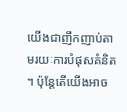យើងជាញឹកញាប់តាមរយៈការបំផុសគំនិត ។ ប៉ុន្តែតើយើងអាច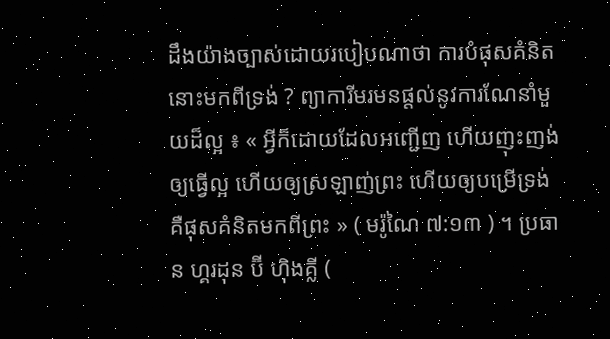ដឹងយ៉ាងច្បាស់ដោយរបៀបណាថា ការបំផុសគំនិតនោះមកពីទ្រង់ ? ព្យាការីមរមនផ្តល់នូវការណែនាំមួយដ៏ល្អ ៖ « អ្វីក៏ដោយដែលអញ្ជើញ ហើយញុះញង់ឲ្យធ្វើល្អ ហើយឲ្យស្រឡាញ់ព្រះ ហើយឲ្យបម្រើទ្រង់គឺផុសគំនិតមកពីព្រះ » ( មរ៉ូណៃ ៧:១៣ ) ។ ប្រធាន ហ្គរដុន ប៊ី ហ៊ិងគ្លី (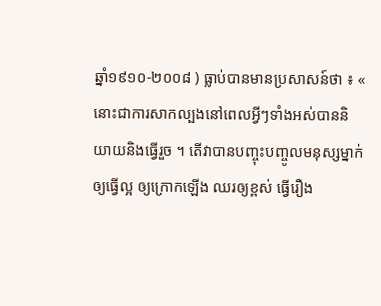ឆ្នាំ១៩១០-២០០៨ ) ធ្លាប់បានមានប្រសាសន៍ថា ៖ « នោះជាការសាកល្បងនៅពេលអ្វីៗទាំងអស់បាននិយាយនិងធ្វើរួច ។ តើវាបានបញ្ចុះបញ្ចូលមនុស្សម្នាក់ឲ្យធ្វើល្អ ឲ្យក្រោកឡើង ឈរឲ្យខ្ពស់ ធ្វើរឿង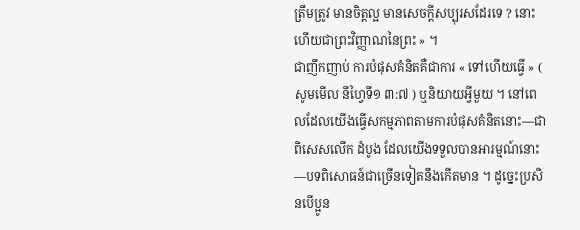ត្រឹមត្រូវ មានចិត្តល្អ មានសេចក្ដីសប្បុរសដែរទេ ? នោះហើយជាព្រះវិញ្ញាណនៃព្រះ » ។
ជាញឹកញាប់ ការបំផុសគំនិតគឺជាការ « ទៅហើយធ្វើ » ( សូមមើល នីហ្វៃទី១ ៣:៧ ) ឬនិយាយអ្វីមួយ ។ នៅពេលដែលយើងធ្វើសកម្មភាពតាមការបំផុសគំនិតនោះ—ជាពិសេសលើក ដំបូង ដែលយើងទទួលបានអារម្មណ៍នោះ—បទពិសោធន៍ជាច្រើនទៀតនឹងកើតមាន ។ ដូច្នេះប្រសិនបើប្អូន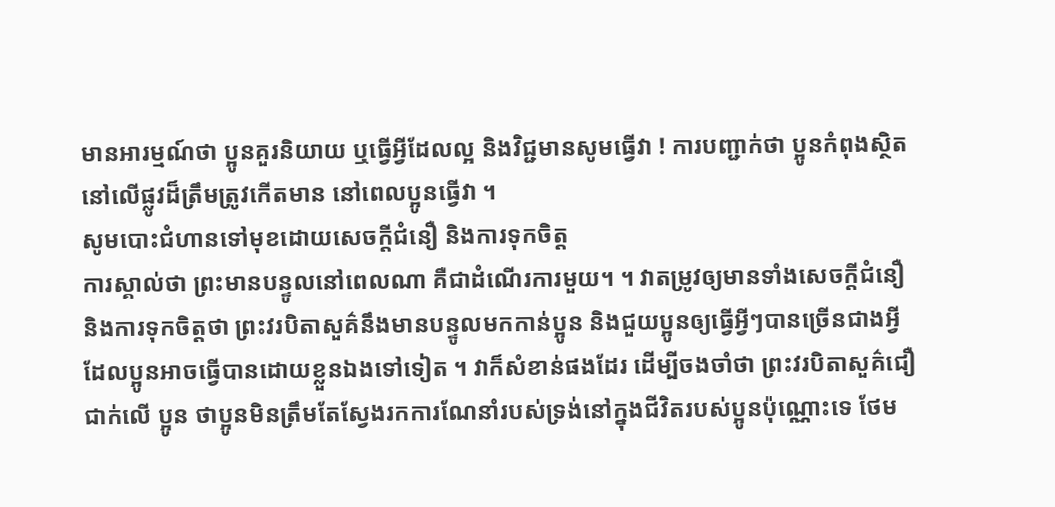មានអារម្មណ៍ថា ប្អូនគួរនិយាយ ឬធ្វើអ្វីដែលល្អ និងវិជ្ជមានសូមធ្វើវា ! ការបញ្ជាក់ថា ប្អូនកំពុងស្ថិតនៅលើផ្លូវដ៏ត្រឹមត្រូវកើតមាន នៅពេលប្អូនធ្វើវា ។
សូមបោះជំហានទៅមុខដោយសេចក្តីជំនឿ និងការទុកចិត្ត
ការស្គាល់ថា ព្រះមានបន្ទូលនៅពេលណា គឺជាដំណើរការមួយ។ ។ វាតម្រូវឲ្យមានទាំងសេចក្តីជំនឿ និងការទុកចិត្តថា ព្រះវរបិតាសួគ៌នឹងមានបន្ទូលមកកាន់ប្អូន និងជួយប្អូនឲ្យធ្វើអ្វីៗបានច្រើនជាងអ្វីដែលប្អូនអាចធ្វើបានដោយខ្លួនឯងទៅទៀត ។ វាក៏សំខាន់ផងដែរ ដើម្បីចងចាំថា ព្រះវរបិតាសួគ៌ជឿជាក់លើ ប្អូន ថាប្អូនមិនត្រឹមតែស្វែងរកការណែនាំរបស់ទ្រង់នៅក្នុងជីវិតរបស់ប្អូនប៉ុណ្ណោះទេ ថែម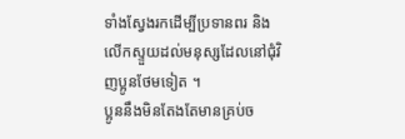ទាំងស្វែងរកដើម្បីប្រទានពរ និងលើកស្ទួយដល់មនុស្សដែលនៅជុំវិញប្អូនថែមទៀត ។
ប្អូននឹងមិនតែងតែមានគ្រប់ច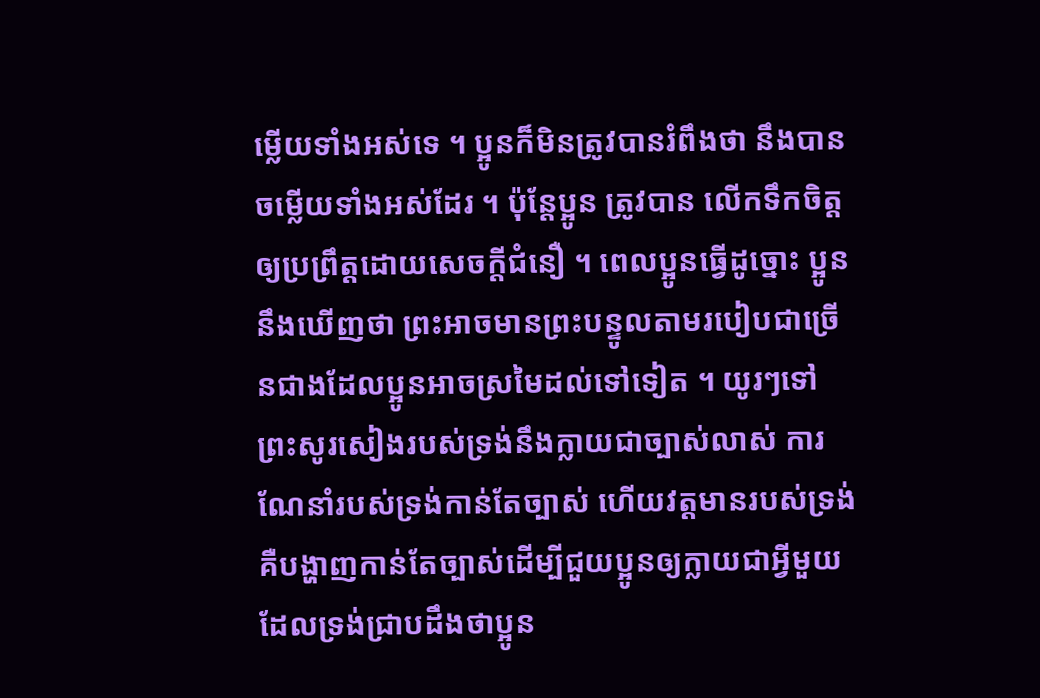ម្លើយទាំងអស់ទេ ។ ប្អូនក៏មិនត្រូវបានរំពឹងថា នឹងបានចម្លើយទាំងអស់ដែរ ។ ប៉ុន្តែប្អូន ត្រូវបាន លើកទឹកចិត្តឲ្យប្រព្រឹត្តដោយសេចក្តីជំនឿ ។ ពេលប្អូនធ្វើដូច្នោះ ប្អូននឹងឃើញថា ព្រះអាចមានព្រះបន្ទូលតាមរបៀបជាច្រើនជាងដែលប្អូនអាចស្រមៃដល់ទៅទៀត ។ យូរៗទៅ ព្រះសូរសៀងរបស់ទ្រង់នឹងក្លាយជាច្បាស់លាស់ ការណែនាំរបស់ទ្រង់កាន់តែច្បាស់ ហើយវត្តមានរបស់ទ្រង់គឺបង្ហាញកាន់តែច្បាស់ដើម្បីជួយប្អូនឲ្យក្លាយជាអ្វីមួយដែលទ្រង់ជ្រាបដឹងថាប្អូន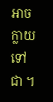អាចក្លាយទៅជា ។